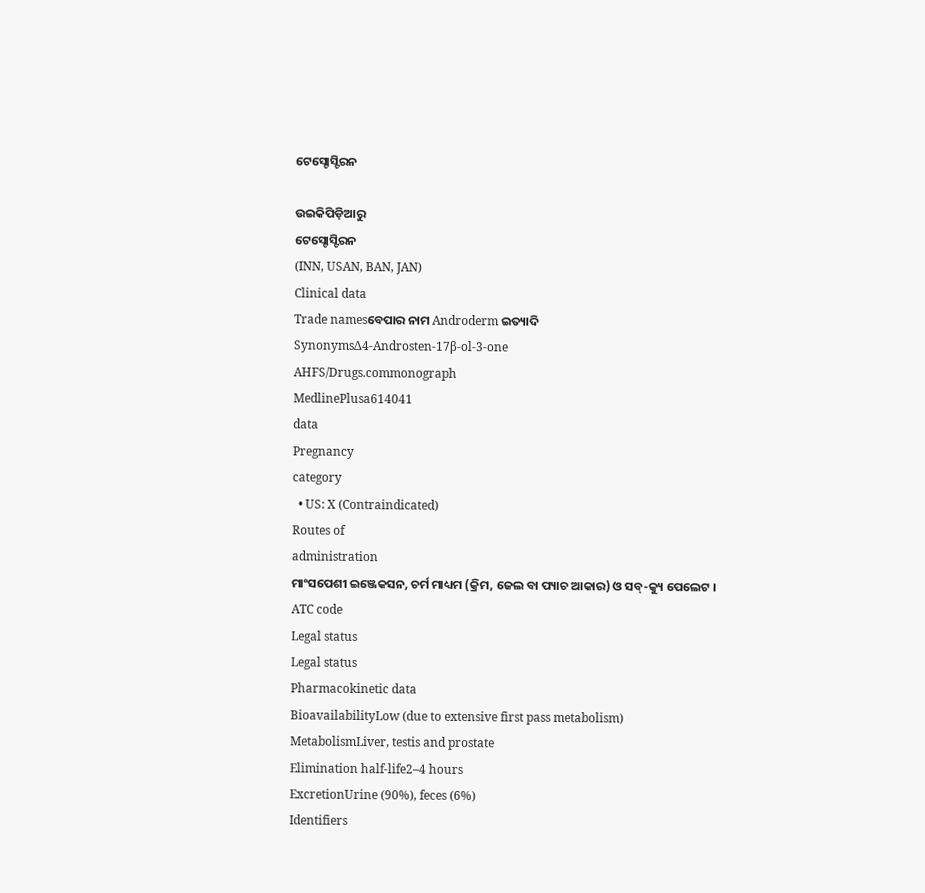ଟେସ୍ଟୋସ୍ଟିରନ

ଉଇକିପିଡ଼ିଆ‌ରୁ
ଟେସ୍ଟୋସ୍ଟିରନ
(INN, USAN, BAN, JAN)
Clinical data
Trade namesବେପାର ନାମ Androderm ଇତ୍ୟାଦି
SynonymsΔ4-Androsten-17β-ol-3-one
AHFS/Drugs.commonograph
MedlinePlusa614041
data
Pregnancy
category
  • US: X (Contraindicated)
Routes of
administration
ମାଂସପେଶୀ ଇଞ୍ଜେକସନ, ଚର୍ମ ମାଧ୍ୟମ (କ୍ରିମ, ଜେଲ ବା ପ୍ୟାଚ ଆକାର) ଓ ସବ୍-କ୍ୟୁ ପେଲେଟ ।
ATC code
Legal status
Legal status
Pharmacokinetic data
BioavailabilityLow (due to extensive first pass metabolism)
MetabolismLiver, testis and prostate
Elimination half-life2–4 hours
ExcretionUrine (90%), feces (6%)
Identifiers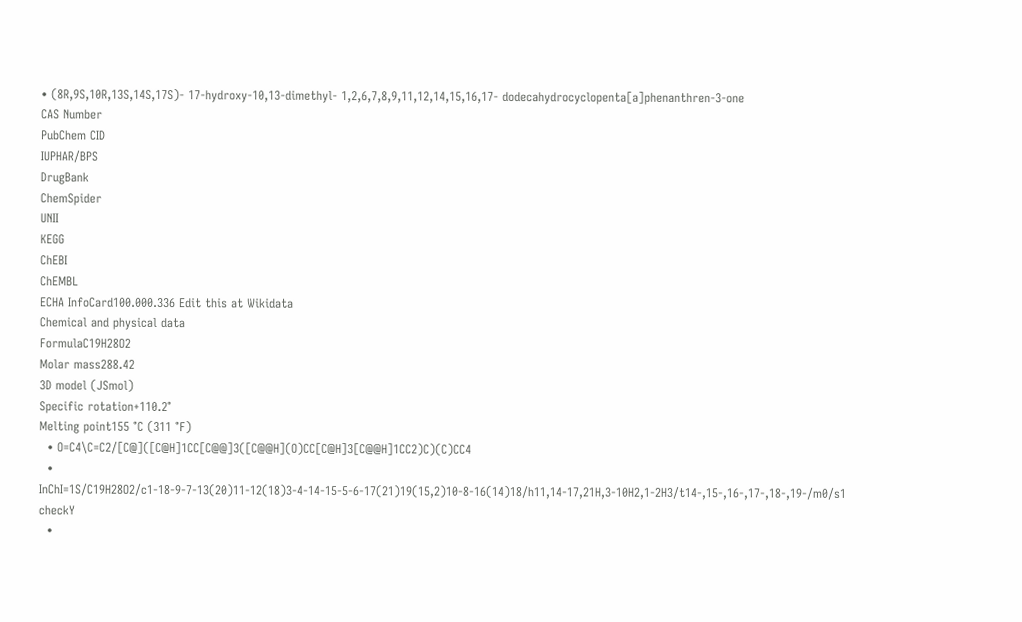• (8R,9S,10R,13S,14S,17S)- 17-hydroxy-10,13-dimethyl- 1,2,6,7,8,9,11,12,14,15,16,17- dodecahydrocyclopenta[a]phenanthren-3-one
CAS Number
PubChem CID
IUPHAR/BPS
DrugBank
ChemSpider
UNII
KEGG
ChEBI
ChEMBL
ECHA InfoCard100.000.336 Edit this at Wikidata
Chemical and physical data
FormulaC19H28O2
Molar mass288.42
3D model (JSmol)
Specific rotation+110.2°
Melting point155 °C (311 °F)
  • O=C4\C=C2/[C@]([C@H]1CC[C@@]3([C@@H](O)CC[C@H]3[C@@H]1CC2)C)(C)CC4
  • InChI=1S/C19H28O2/c1-18-9-7-13(20)11-12(18)3-4-14-15-5-6-17(21)19(15,2)10-8-16(14)18/h11,14-17,21H,3-10H2,1-2H3/t14-,15-,16-,17-,18-,19-/m0/s1 checkY
  •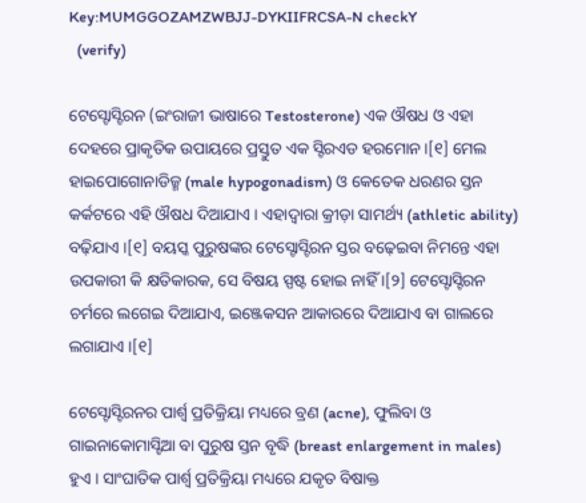Key:MUMGGOZAMZWBJJ-DYKIIFRCSA-N checkY
  (verify)

ଟେସ୍ଟୋସ୍ଟିରନ (ଇଂରାଜୀ ଭାଷାରେ Testosterone) ଏକ ଔଷଧ ଓ ଏହା ଦେହରେ ପ୍ରାକୃତିକ ଉପାୟରେ ପ୍ରସ୍ତୁତ ଏକ ସ୍ଟିରଏଡ ହରମୋନ ।[୧] ମେଲ ହାଇପୋଗୋନାଡିଜ୍ମ (male hypogonadism) ଓ କେତେକ ଧରଣର ସ୍ତନ କର୍କଟରେ ଏହି ଔଷଧ ଦିଆଯାଏ । ଏହାଦ୍ୱାରା କ୍ରୀଡ଼ା ସାମର୍ଥ୍ୟ (athletic ability) ବଢ଼ିଯାଏ ।[୧] ବୟସ୍କ ପୁରୁଷଙ୍କର ଟେସ୍ଟୋସ୍ଟିରନ ସ୍ତର ବଢ଼େଇବା ନିମନ୍ତେ ଏହା ଉପକାରୀ କି କ୍ଷତିକାରକ, ସେ ବିଷୟ ସ୍ପଷ୍ଟ ହୋଇ ନାହିଁ ।[୨] ଟେସ୍ଟୋସ୍ଟିରନ ଚର୍ମରେ ଲଗେଇ ଦିଆଯାଏ, ଇଞ୍ଜେକସନ ଆକାରରେ ଦିଆଯାଏ ବା ଗାଲରେ ଲଗାଯାଏ ।[୧]

ଟେସ୍ଟୋସ୍ଟିରନର ପାର୍ଶ୍ୱ ପ୍ରତିକ୍ରିୟା ମଧ୍ୟରେ ବ୍ରଣ (acne), ଫୁଲିବା ଓ ଗାଇନାକୋମାସ୍ଟିଆ ବା ପୁରୁଷ ସ୍ତନ ବୃଦ୍ଧି (breast enlargement in males) ହୁଏ । ସାଂଘାତିକ ପାର୍ଶ୍ୱ ପ୍ରତିକ୍ରିୟା ମଧ୍ୟରେ ଯକୃତ ବିଷାକ୍ତ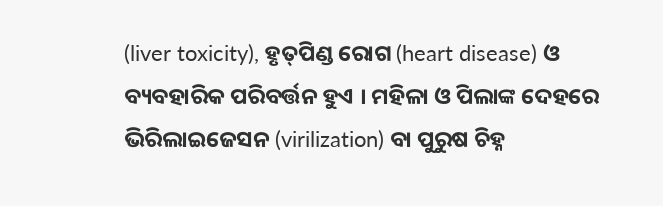(liver toxicity), ହୃତ୍‌ପିଣ୍ଡ ରୋଗ (heart disease) ଓ ବ୍ୟବ‌ହାରିକ ପରିବର୍ତ୍ତନ ହୁଏ । ମହିଳା ଓ ପିଲାଙ୍କ ଦେହରେ ଭିରିଲାଇଜେସନ (virilization) ବା ପୁରୁଷ ଚିହ୍ନ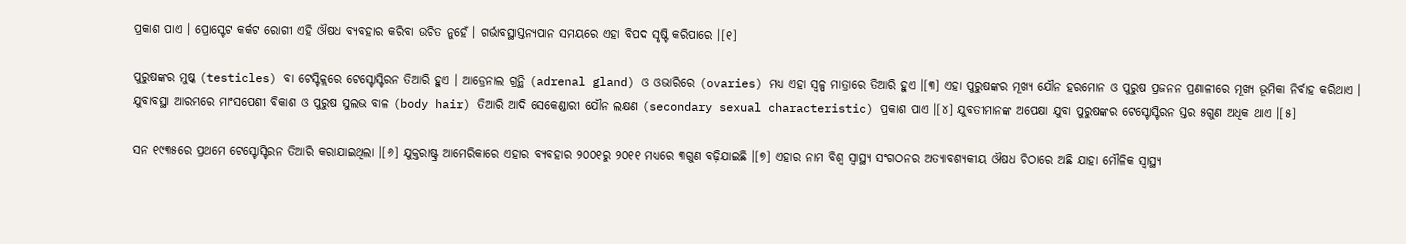ପ୍ରକାଶ ପାଏ । ପ୍ରୋସ୍ଟେଟ କର୍କଟ ରୋଗୀ ଏହି ଔଷଧ ବ୍ୟବ‌ହାର କରିବା ଉଚିତ ନୁହେଁ । ଗର୍ଭାବସ୍ଥାସ୍ତନ୍ୟପାନ ସମ‌ୟରେ ଏହା ବିପଦ ସୃଷ୍ଟି କରିପାରେ ।[୧]

ପୁରୁଷଙ୍କର ମୁଷ୍କ (testicles) ବା ଟେସ୍ଟିକ୍ଲରେ ଟେସ୍ଟୋସ୍ଟିରନ ତିଆରି ହୁଏ । ଆଡ୍ରେନାଲ ଗ୍ରନ୍ଥି (adrenal gland) ଓ ଓଭାରିରେ (ovaries) ମଧ୍ୟ ଏହା ସ୍ୱଳ୍ପ ମାତ୍ରାରେ ତିଆରି ହୁଏ ।[୩] ଏହା ପୁରୁଷଙ୍କର ମୂଖ୍ୟ ଯୌନ ହରମୋନ ଓ ପୁରୁଷ ପ୍ରଜନନ ପ୍ରଣାଳୀରେ ମୂଖ୍ୟ ଭୂମିକା ନିର୍ବାହ କରିଥାଏ । ଯୁବାବସ୍ଥା ଆରମ୍ଭରେ ମାଂସପେଶୀ ବିକାଶ ଓ ପୁରୁଷ ସୁଲଭ ବାଳ (body hair) ତିଆରି ଆଦି ସେକେଣ୍ଡାରୀ ଯୌନ ଲକ୍ଷଣ (secondary sexual characteristic) ପ୍ରକାଶ ପାଏ ।[୪] ଯୁବତୀମାନଙ୍କ ଅପେକ୍ଷା ଯୁବା ପୁରୁଷଙ୍କର ଟେସ୍ଟୋସ୍ଟିରନ ସ୍ତର ୫ଗୁଣ ଅଧିକ ଥାଏ ।[୫]

ସନ ୧୯୩୫ରେ ପ୍ରଥମେ ଟେସ୍ଟୋସ୍ଟିରନ ତିଆରି କରାଯାଇଥିଲା ।[୬] ଯୁକ୍ତରାଷ୍ଟ୍ର ଆମେରିକାରେ ଏହାର ବ୍ୟବ‌ହାର ୨୦୦୧ରୁ ୨୦୧୧ ମଧ୍ୟରେ ୩ଗୁଣ ବଢ଼ିଯାଇଛି ।[୭] ଏହାର ନାମ ବିଶ୍ୱ ସ୍ୱାସ୍ଥ୍ୟ ସଂଗଠନର ଅତ୍ୟାବଶ୍ୟକୀୟ ଔଷଧ ଚିଠାରେ ଅଛି ଯାହା ମୌଳିକ ସ୍ୱାସ୍ଥ୍ୟ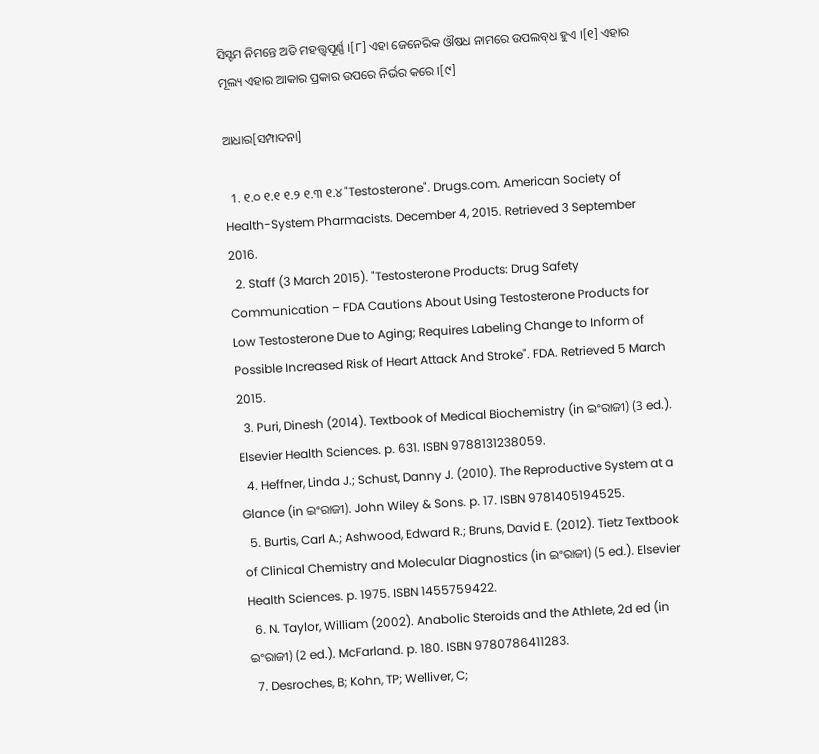ସିସ୍ଟମ ନିମନ୍ତେ ଅତି ମହତ୍ତ୍ୱପୂର୍ଣ୍ଣ ।[୮] ଏହା ଜେନେରିକ ଔଷଧ ନାମରେ ଉପଲବ୍‌ଧ ହୁଏ ।[୧] ଏହାର ମୂଲ୍ୟ ଏହାର ଆକାର ପ୍ରକାର ଉପରେ ନିର୍ଭର କରେ ।[୯]

ଆଧାର[ସମ୍ପାଦନା]

  1. ୧.୦ ୧.୧ ୧.୨ ୧.୩ ୧.୪ "Testosterone". Drugs.com. American Society of Health-System Pharmacists. December 4, 2015. Retrieved 3 September 2016.
  2. Staff (3 March 2015). "Testosterone Products: Drug Safety Communication – FDA Cautions About Using Testosterone Products for Low Testosterone Due to Aging; Requires Labeling Change to Inform of Possible Increased Risk of Heart Attack And Stroke". FDA. Retrieved 5 March 2015.
  3. Puri, Dinesh (2014). Textbook of Medical Biochemistry (in ଇଂରାଜୀ) (3 ed.). Elsevier Health Sciences. p. 631. ISBN 9788131238059.
  4. Heffner, Linda J.; Schust, Danny J. (2010). The Reproductive System at a Glance (in ଇଂରାଜୀ). John Wiley & Sons. p. 17. ISBN 9781405194525.
  5. Burtis, Carl A.; Ashwood, Edward R.; Bruns, David E. (2012). Tietz Textbook of Clinical Chemistry and Molecular Diagnostics (in ଇଂରାଜୀ) (5 ed.). Elsevier Health Sciences. p. 1975. ISBN 1455759422.
  6. N. Taylor, William (2002). Anabolic Steroids and the Athlete, 2d ed (in ଇଂରାଜୀ) (2 ed.). McFarland. p. 180. ISBN 9780786411283.
  7. Desroches, B; Kohn, TP; Welliver, C;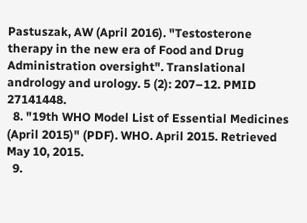Pastuszak, AW (April 2016). "Testosterone therapy in the new era of Food and Drug Administration oversight". Translational andrology and urology. 5 (2): 207–12. PMID 27141448.
  8. "19th WHO Model List of Essential Medicines (April 2015)" (PDF). WHO. April 2015. Retrieved May 10, 2015.
  9.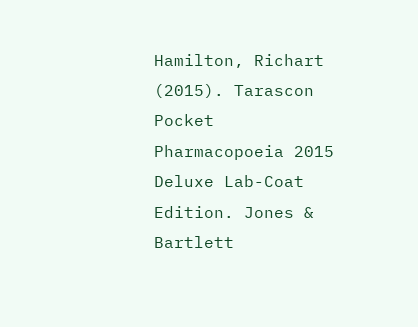Hamilton, Richart (2015). Tarascon Pocket Pharmacopoeia 2015 Deluxe Lab-Coat Edition. Jones & Bartlett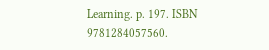Learning. p. 197. ISBN 9781284057560.